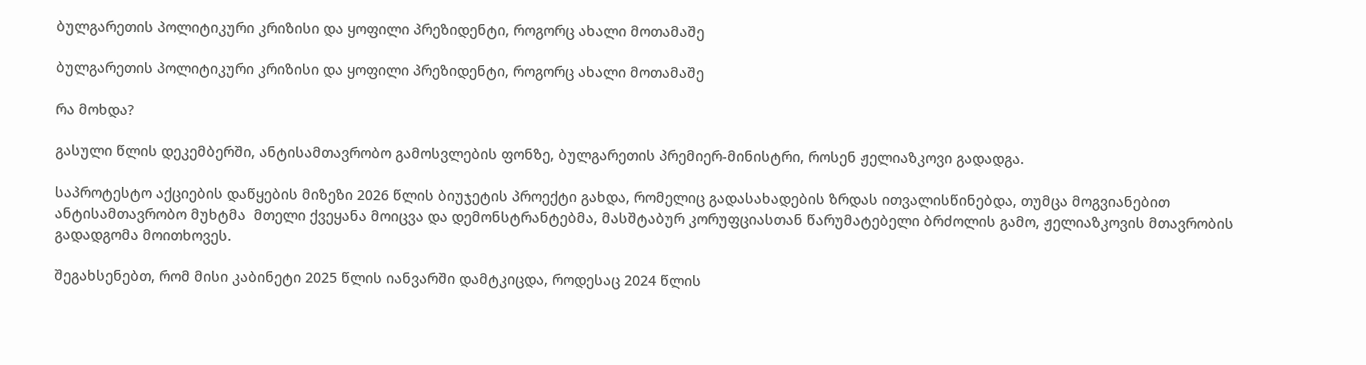ბულგარეთის პოლიტიკური კრიზისი და ყოფილი პრეზიდენტი, როგორც ახალი მოთამაშე

ბულგარეთის პოლიტიკური კრიზისი და ყოფილი პრეზიდენტი, როგორც ახალი მოთამაშე

რა მოხდა?

გასული წლის დეკემბერში, ანტისამთავრობო გამოსვლების ფონზე, ბულგარეთის პრემიერ-მინისტრი, როსენ ჟელიაზკოვი გადადგა.

საპროტესტო აქციების დაწყების მიზეზი 2026 წლის ბიუჯეტის პროექტი გახდა, რომელიც გადასახადების ზრდას ითვალისწინებდა, თუმცა მოგვიანებით ანტისამთავრობო მუხტმა  მთელი ქვეყანა მოიცვა და დემონსტრანტებმა, მასშტაბურ კორუფციასთან წარუმატებელი ბრძოლის გამო, ჟელიაზკოვის მთავრობის გადადგომა მოითხოვეს.

შეგახსენებთ, რომ მისი კაბინეტი 2025 წლის იანვარში დამტკიცდა, როდესაც 2024 წლის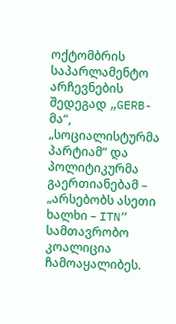ოქტომბრის საპარლამენტო არჩევნების შედეგად „GERB-მა“, „სოციალისტურმა პარტიამ“ და პოლიტიკურმა გაერთიანებამ – „არსებობს ასეთი ხალხი – ITN“ სამთავრობო კოალიცია ჩამოაყალიბეს.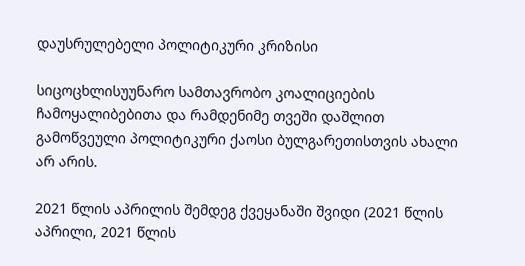დაუსრულებელი პოლიტიკური კრიზისი

სიცოცხლისუუნარო სამთავრობო კოალიციების ჩამოყალიბებითა და რამდენიმე თვეში დაშლით გამოწვეული პოლიტიკური ქაოსი ბულგარეთისთვის ახალი არ არის.

2021 წლის აპრილის შემდეგ ქვეყანაში შვიდი (2021 წლის აპრილი, 2021 წლის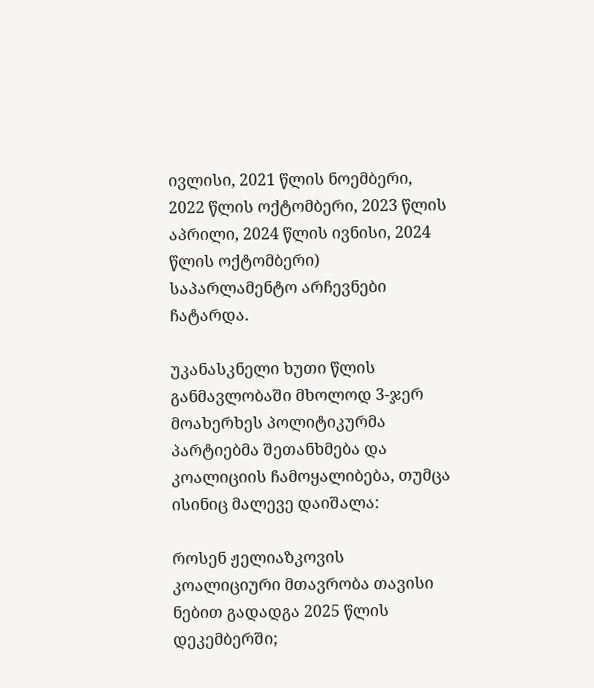ივლისი, 2021 წლის ნოემბერი, 2022 წლის ოქტომბერი, 2023 წლის აპრილი, 2024 წლის ივნისი, 2024 წლის ოქტომბერი) საპარლამენტო არჩევნები ჩატარდა.

უკანასკნელი ხუთი წლის განმავლობაში მხოლოდ 3-ჯერ მოახერხეს პოლიტიკურმა პარტიებმა შეთანხმება და კოალიციის ჩამოყალიბება, თუმცა ისინიც მალევე დაიშალა:

როსენ ჟელიაზკოვის კოალიციური მთავრობა თავისი ნებით გადადგა 2025 წლის დეკემბერში;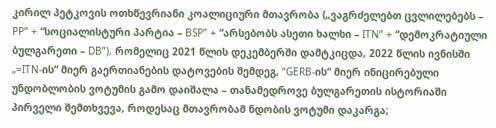კირილ პეტკოვის ოთხწევრიანი კოალიციური მთავრობა („ვაგრძელებთ ცვლილებებს – PP” + “სოციალისტური პარტია – BSP” + “არსებობს ასეთი ხალხი – ITN” + “დემოკრატიული ბულგარეთი – DB”), რომელიც 2021 წლის დეკემბერში დამტკიცდა, 2022 წლის ივნისში „=ITN-ის“ მიერ გაერთიანების დატოვების შემდეგ, “GERB-ის“ მიერ ინიცირებული უნდობლობის ვოტუმის გამო დაიშალა – თანამედროვე ბულგარეთის ისტორიაში პირველი შემთხვევა, როდესაც მთავრობამ ნდობის ვოტუმი დაკარგა;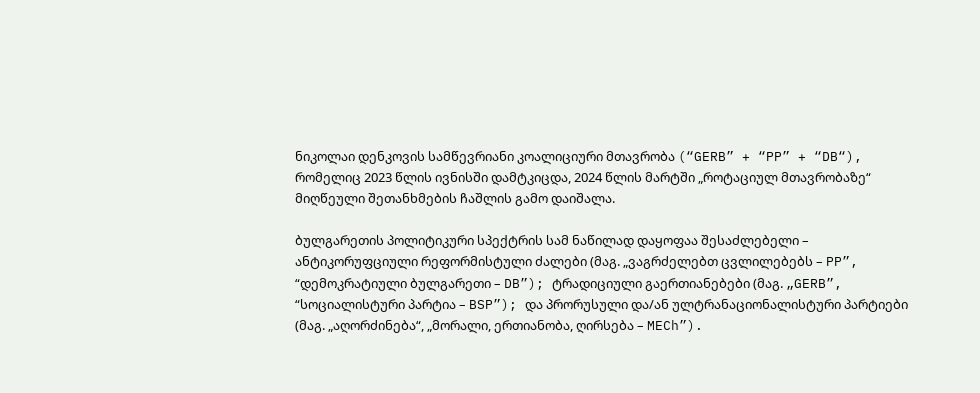ნიკოლაი დენკოვის სამწევრიანი კოალიციური მთავრობა (“GERB” + “PP” + “DB“), რომელიც 2023 წლის ივნისში დამტკიცდა, 2024 წლის მარტში „როტაციულ მთავრობაზე“ მიღწეული შეთანხმების ჩაშლის გამო დაიშალა.

ბულგარეთის პოლიტიკური სპექტრის სამ ნაწილად დაყოფაა შესაძლებელი – ანტიკორუფციული რეფორმისტული ძალები (მაგ. „ვაგრძელებთ ცვლილებებს – PP”, “დემოკრატიული ბულგარეთი – DB”); ტრადიციული გაერთიანებები (მაგ. „GERB”, “სოციალისტური პარტია – BSP”); და პრორუსული და/ან ულტრანაციონალისტური პარტიები (მაგ. „აღორძინება“, „მორალი, ერთიანობა, ღირსება – MECh”).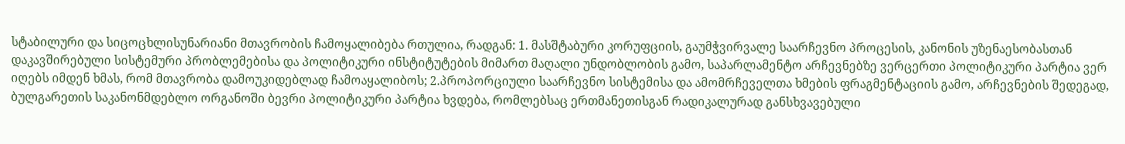სტაბილური და სიცოცხლისუნარიანი მთავრობის ჩამოყალიბება რთულია, რადგან: 1. მასშტაბური კორუფციის, გაუმჭვირვალე საარჩევნო პროცესის, კანონის უზენაესობასთან დაკავშირებული სისტემური პრობლემებისა და პოლიტიკური ინსტიტუტების მიმართ მაღალი უნდობლობის გამო, საპარლამენტო არჩევნებზე ვერცერთი პოლიტიკური პარტია ვერ იღებს იმდენ ხმას, რომ მთავრობა დამოუკიდებლად ჩამოაყალიბოს; 2.პროპორციული საარჩევნო სისტემისა და ამომრჩეველთა ხმების ფრაგმენტაციის გამო, არჩევნების შედეგად, ბულგარეთის საკანონმდებლო ორგანოში ბევრი პოლიტიკური პარტია ხვდება, რომლებსაც ერთმანეთისგან რადიკალურად განსხვავებული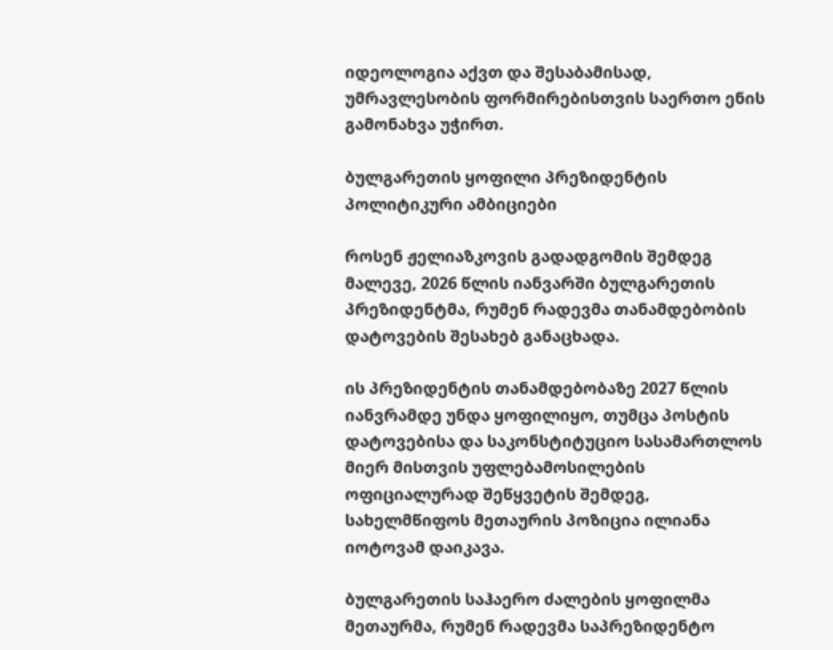იდეოლოგია აქვთ და შესაბამისად, უმრავლესობის ფორმირებისთვის საერთო ენის გამონახვა უჭირთ.

ბულგარეთის ყოფილი პრეზიდენტის პოლიტიკური ამბიციები

როსენ ჟელიაზკოვის გადადგომის შემდეგ მალევე, 2026 წლის იანვარში ბულგარეთის პრეზიდენტმა, რუმენ რადევმა თანამდებობის დატოვების შესახებ განაცხადა.

ის პრეზიდენტის თანამდებობაზე 2027 წლის იანვრამდე უნდა ყოფილიყო, თუმცა პოსტის დატოვებისა და საკონსტიტუციო სასამართლოს მიერ მისთვის უფლებამოსილების ოფიციალურად შეწყვეტის შემდეგ, სახელმწიფოს მეთაურის პოზიცია ილიანა იოტოვამ დაიკავა.

ბულგარეთის საჰაერო ძალების ყოფილმა მეთაურმა, რუმენ რადევმა საპრეზიდენტო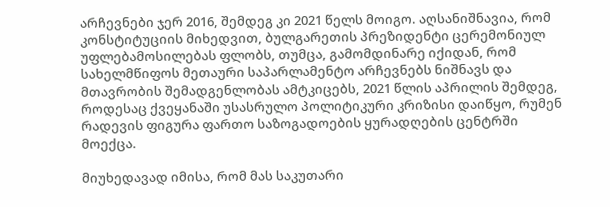არჩევნები ჯერ 2016, შემდეგ კი 2021 წელს მოიგო. აღსანიშნავია, რომ კონსტიტუციის მიხედვით, ბულგარეთის პრეზიდენტი ცერემონიულ უფლებამოსილებას ფლობს, თუმცა, გამომდინარე იქიდან, რომ სახელმწიფოს მეთაური საპარლამენტო არჩევნებს ნიშნავს და მთავრობის შემადგენლობას ამტკიცებს, 2021 წლის აპრილის შემდეგ, როდესაც ქვეყანაში უსასრულო პოლიტიკური კრიზისი დაიწყო, რუმენ რადევის ფიგურა ფართო საზოგადოების ყურადღების ცენტრში მოექცა.

მიუხედავად იმისა, რომ მას საკუთარი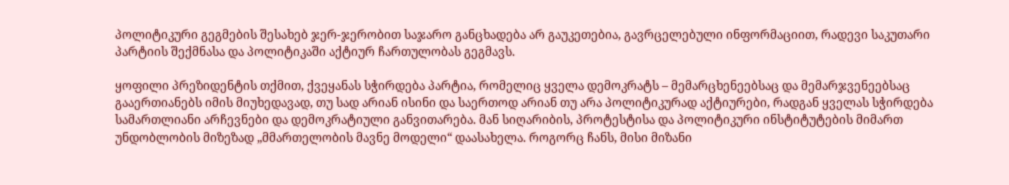პოლიტიკური გეგმების შესახებ ჯერ-ჯერობით საჯარო განცხადება არ გაუკეთებია, გავრცელებული ინფორმაციით, რადევი საკუთარი პარტიის შექმნასა და პოლიტიკაში აქტიურ ჩართულობას გეგმავს.

ყოფილი პრეზიდენტის თქმით, ქვეყანას სჭირდება პარტია, რომელიც ყველა დემოკრატს – მემარცხენეებსაც და მემარჯვენეებსაც გააერთიანებს იმის მიუხედავად, თუ სად არიან ისინი და საერთოდ არიან თუ არა პოლიტიკურად აქტიურები, რადგან ყველას სჭირდება სამართლიანი არჩევნები და დემოკრატიული განვითარება. მან სიღარიბის, პროტესტისა და პოლიტიკური ინსტიტუტების მიმართ უნდობლობის მიზეზად „მმართელობის მავნე მოდელი“ დაასახელა. როგორც ჩანს, მისი მიზანი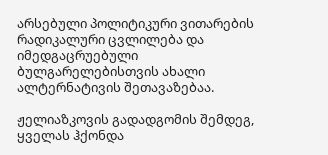არსებული პოლიტიკური ვითარების რადიკალური ცვლილება და იმედგაცრუებული ბულგარელებისთვის ახალი ალტერნატივის შეთავაზებაა.

ჟელიაზკოვის გადადგომის შემდეგ, ყველას ჰქონდა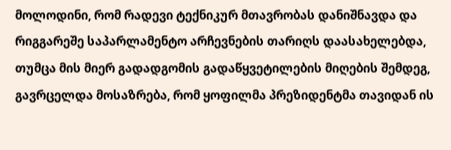მოლოდინი, რომ რადევი ტექნიკურ მთავრობას დანიშნავდა და რიგგარეშე საპარლამენტო არჩევნების თარიღს დაასახელებდა, თუმცა მის მიერ გადადგომის გადაწყვეტილების მიღების შემდეგ, გავრცელდა მოსაზრება, რომ ყოფილმა პრეზიდენტმა თავიდან ის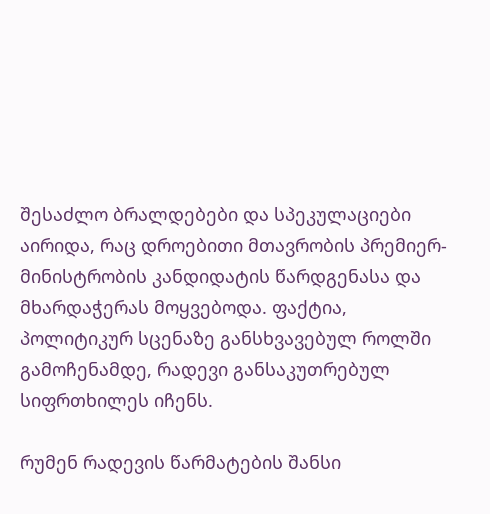შესაძლო ბრალდებები და სპეკულაციები აირიდა, რაც დროებითი მთავრობის პრემიერ-მინისტრობის კანდიდატის წარდგენასა და მხარდაჭერას მოყვებოდა. ფაქტია, პოლიტიკურ სცენაზე განსხვავებულ როლში გამოჩენამდე, რადევი განსაკუთრებულ სიფრთხილეს იჩენს.

რუმენ რადევის წარმატების შანსი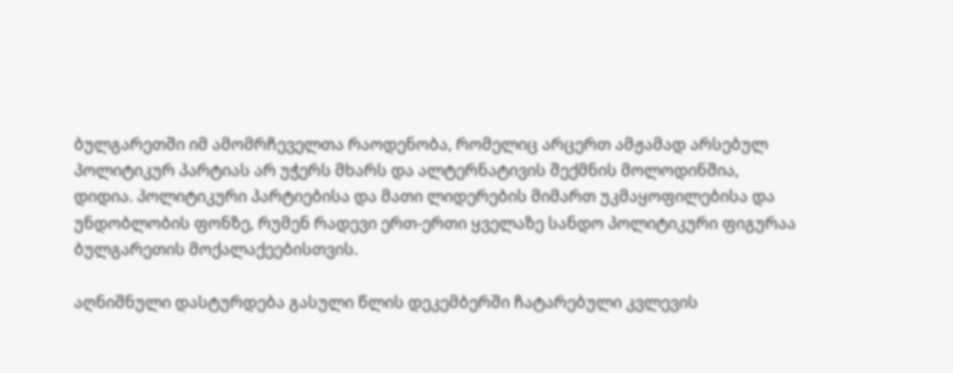ბულგარეთში იმ ამომრჩეველთა რაოდენობა, რომელიც არცერთ ამჟამად არსებულ პოლიტიკურ პარტიას არ უჭერს მხარს და ალტერნატივის შექმნის მოლოდინშია, დიდია. პოლიტიკური პარტიებისა და მათი ლიდერების მიმართ უკმაყოფილებისა და უნდობლობის ფონზე, რუმენ რადევი ერთ-ერთი ყველაზე სანდო პოლიტიკური ფიგურაა ბულგარეთის მოქალაქეებისთვის.

აღნიშნული დასტურდება გასული წლის დეკემბერში ჩატარებული კვლევის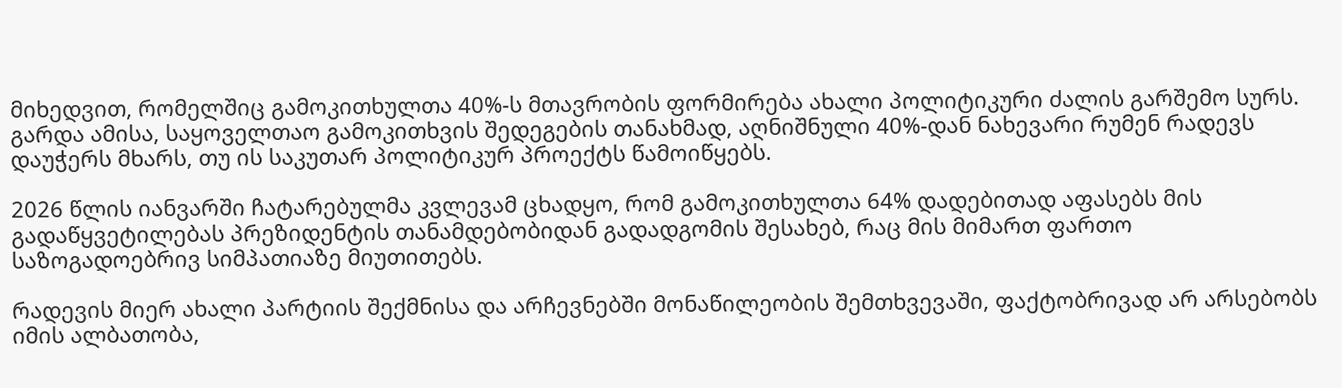მიხედვით, რომელშიც გამოკითხულთა 40%-ს მთავრობის ფორმირება ახალი პოლიტიკური ძალის გარშემო სურს. გარდა ამისა, საყოველთაო გამოკითხვის შედეგების თანახმად, აღნიშნული 40%-დან ნახევარი რუმენ რადევს დაუჭერს მხარს, თუ ის საკუთარ პოლიტიკურ პროექტს წამოიწყებს.

2026 წლის იანვარში ჩატარებულმა კვლევამ ცხადყო, რომ გამოკითხულთა 64% დადებითად აფასებს მის გადაწყვეტილებას პრეზიდენტის თანამდებობიდან გადადგომის შესახებ, რაც მის მიმართ ფართო საზოგადოებრივ სიმპათიაზე მიუთითებს.

რადევის მიერ ახალი პარტიის შექმნისა და არჩევნებში მონაწილეობის შემთხვევაში, ფაქტობრივად არ არსებობს იმის ალბათობა,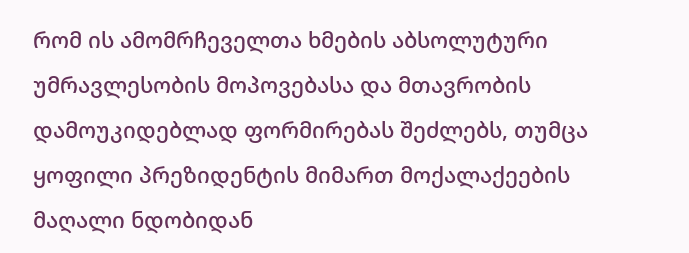რომ ის ამომრჩეველთა ხმების აბსოლუტური უმრავლესობის მოპოვებასა და მთავრობის დამოუკიდებლად ფორმირებას შეძლებს, თუმცა ყოფილი პრეზიდენტის მიმართ მოქალაქეების მაღალი ნდობიდან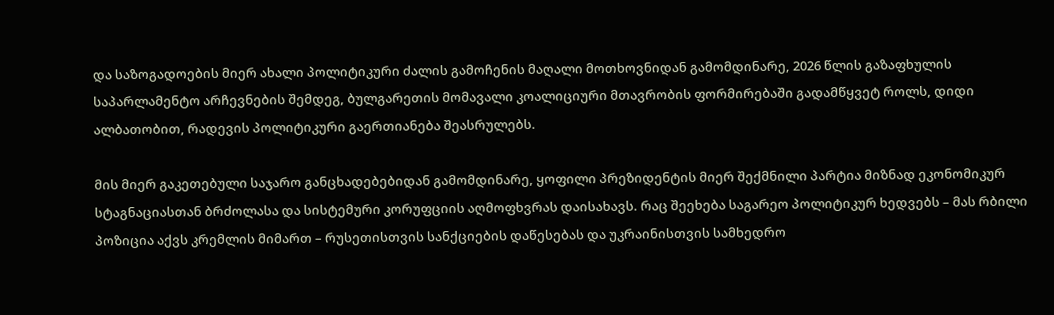და საზოგადოების მიერ ახალი პოლიტიკური ძალის გამოჩენის მაღალი მოთხოვნიდან გამომდინარე, 2026 წლის გაზაფხულის საპარლამენტო არჩევნების შემდეგ, ბულგარეთის მომავალი კოალიციური მთავრობის ფორმირებაში გადამწყვეტ როლს, დიდი ალბათობით, რადევის პოლიტიკური გაერთიანება შეასრულებს.

მის მიერ გაკეთებული საჯარო განცხადებებიდან გამომდინარე, ყოფილი პრეზიდენტის მიერ შექმნილი პარტია მიზნად ეკონომიკურ სტაგნაციასთან ბრძოლასა და სისტემური კორუფციის აღმოფხვრას დაისახავს. რაც შეეხება საგარეო პოლიტიკურ ხედვებს – მას რბილი პოზიცია აქვს კრემლის მიმართ – რუსეთისთვის სანქციების დაწესებას და უკრაინისთვის სამხედრო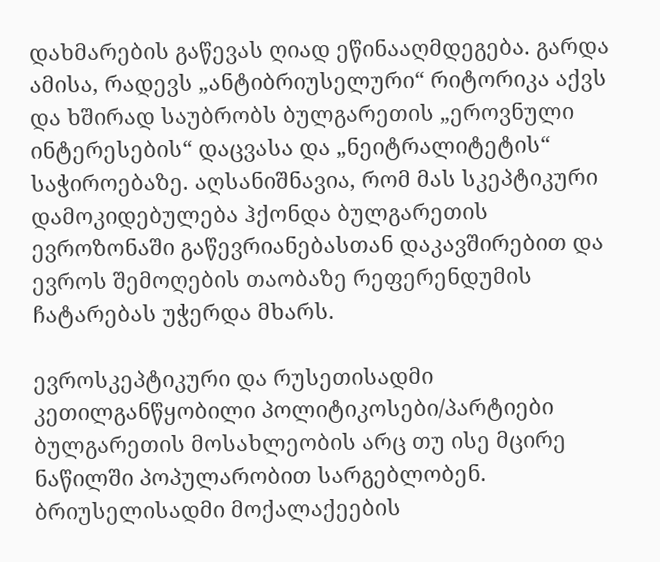დახმარების გაწევას ღიად ეწინააღმდეგება. გარდა ამისა, რადევს „ანტიბრიუსელური“ რიტორიკა აქვს და ხშირად საუბრობს ბულგარეთის „ეროვნული ინტერესების“ დაცვასა და „ნეიტრალიტეტის“ საჭიროებაზე. აღსანიშნავია, რომ მას სკეპტიკური დამოკიდებულება ჰქონდა ბულგარეთის ევროზონაში გაწევრიანებასთან დაკავშირებით და ევროს შემოღების თაობაზე რეფერენდუმის ჩატარებას უჭერდა მხარს.

ევროსკეპტიკური და რუსეთისადმი კეთილგანწყობილი პოლიტიკოსები/პარტიები ბულგარეთის მოსახლეობის არც თუ ისე მცირე ნაწილში პოპულარობით სარგებლობენ. ბრიუსელისადმი მოქალაქეების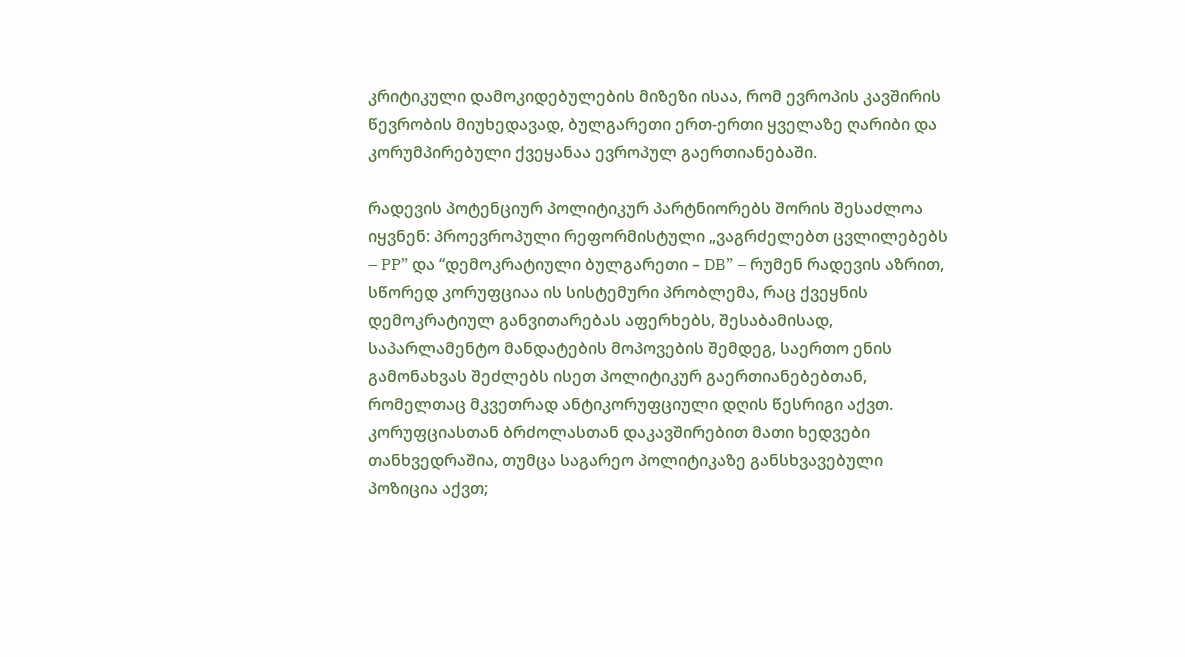კრიტიკული დამოკიდებულების მიზეზი ისაა, რომ ევროპის კავშირის წევრობის მიუხედავად, ბულგარეთი ერთ-ერთი ყველაზე ღარიბი და კორუმპირებული ქვეყანაა ევროპულ გაერთიანებაში.

რადევის პოტენციურ პოლიტიკურ პარტნიორებს შორის შესაძლოა იყვნენ: პროევროპული რეფორმისტული „ვაგრძელებთ ცვლილებებს – PP” და “დემოკრატიული ბულგარეთი – DB” – რუმენ რადევის აზრით, სწორედ კორუფციაა ის სისტემური პრობლემა, რაც ქვეყნის დემოკრატიულ განვითარებას აფერხებს, შესაბამისად, საპარლამენტო მანდატების მოპოვების შემდეგ, საერთო ენის გამონახვას შეძლებს ისეთ პოლიტიკურ გაერთიანებებთან, რომელთაც მკვეთრად ანტიკორუფციული დღის წესრიგი აქვთ. კორუფციასთან ბრძოლასთან დაკავშირებით მათი ხედვები თანხვედრაშია, თუმცა საგარეო პოლიტიკაზე განსხვავებული პოზიცია აქვთ;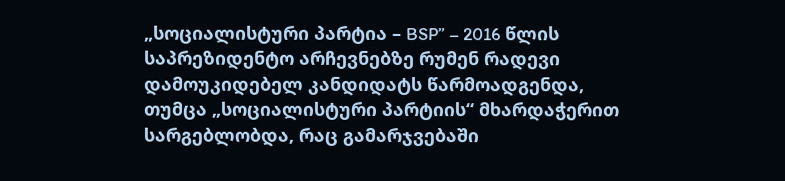„სოციალისტური პარტია – BSP” – 2016 წლის საპრეზიდენტო არჩევნებზე რუმენ რადევი დამოუკიდებელ კანდიდატს წარმოადგენდა, თუმცა „სოციალისტური პარტიის“ მხარდაჭერით სარგებლობდა, რაც გამარჯვებაში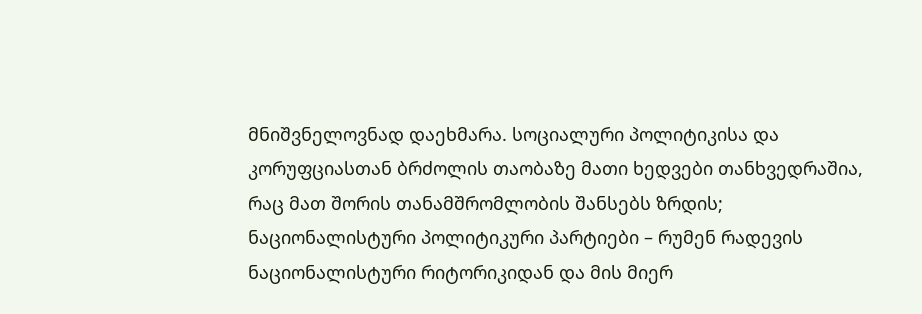მნიშვნელოვნად დაეხმარა. სოციალური პოლიტიკისა და კორუფციასთან ბრძოლის თაობაზე მათი ხედვები თანხვედრაშია, რაც მათ შორის თანამშრომლობის შანსებს ზრდის; ნაციონალისტური პოლიტიკური პარტიები – რუმენ რადევის ნაციონალისტური რიტორიკიდან და მის მიერ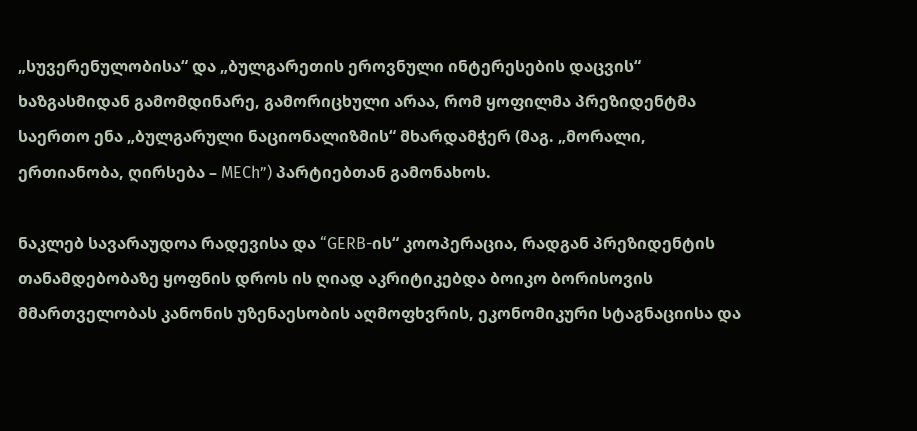„სუვერენულობისა“ და „ბულგარეთის ეროვნული ინტერესების დაცვის“ ხაზგასმიდან გამომდინარე, გამორიცხული არაა, რომ ყოფილმა პრეზიდენტმა საერთო ენა „ბულგარული ნაციონალიზმის“ მხარდამჭერ (მაგ. „მორალი, ერთიანობა, ღირსება – MECh”) პარტიებთან გამონახოს.

ნაკლებ სავარაუდოა რადევისა და “GERB-ის“ კოოპერაცია, რადგან პრეზიდენტის თანამდებობაზე ყოფნის დროს ის ღიად აკრიტიკებდა ბოიკო ბორისოვის მმართველობას კანონის უზენაესობის აღმოფხვრის, ეკონომიკური სტაგნაციისა და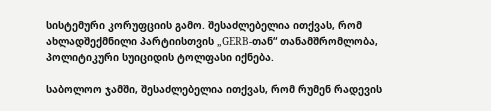სისტემური კორუფციის გამო. შესაძლებელია ითქვას, რომ ახლადშექმნილი პარტიისთვის „GERB-თან“ თანამშრომლობა, პოლიტიკური სუიციდის ტოლფასი იქნება.

საბოლოო ჯამში, შესაძლებელია ითქვას, რომ რუმენ რადევის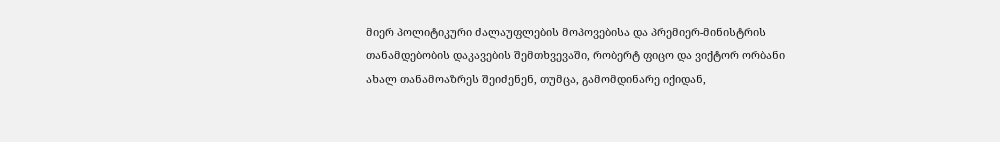მიერ პოლიტიკური ძალაუფლების მოპოვებისა და პრემიერ-მინისტრის თანამდებობის დაკავების შემთხვევაში, რობერტ ფიცო და ვიქტორ ორბანი ახალ თანამოაზრეს შეიძენენ, თუმცა, გამომდინარე იქიდან,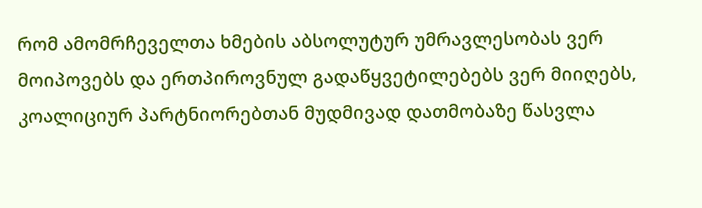რომ ამომრჩეველთა ხმების აბსოლუტურ უმრავლესობას ვერ მოიპოვებს და ერთპიროვნულ გადაწყვეტილებებს ვერ მიიღებს, კოალიციურ პარტნიორებთან მუდმივად დათმობაზე წასვლა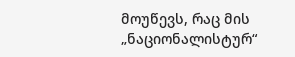მოუწევს, რაც მის „ნაციონალისტურ“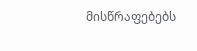მისწრაფებებს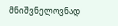მნიშვნელოვნად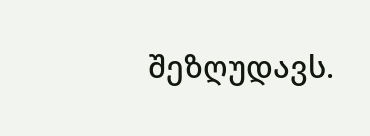შეზღუდავს.